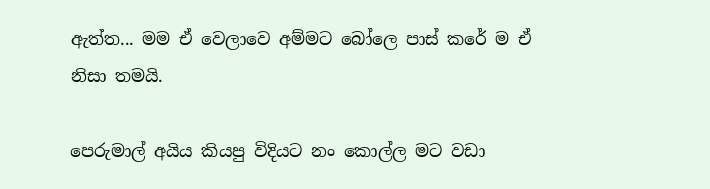ඇත්ත... මම ඒ වෙලාවෙ අම්මට බෝලෙ පාස් කරේ ම ඒ නිසා තමයි.

පෙරුමාල් අයිය කියපු විදියට නං කොල්ල මට වඩා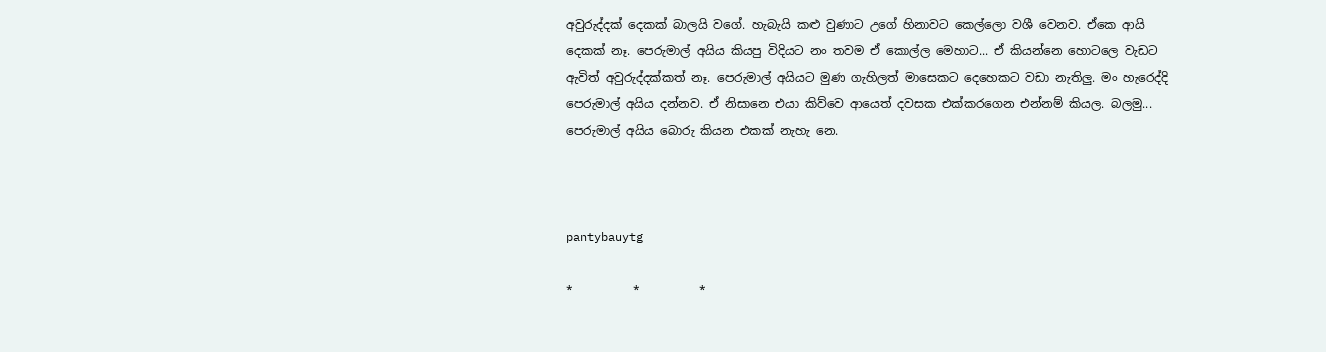අවුරුද්දක් දෙකක් බාලයි වගේ. හැබැයි කළු වුණාට උගේ හිනාවට කෙල්ලො වශී වෙනව. ඒකෙ ආයි දෙකක් නෑ. පෙරුමාල් අයිය කියපු විදියට නං තවම ඒ කොල්ල මෙහාට... ඒ කියන්නෙ හොටලෙ වැඩට ඇවිත් අවුරුද්දක්කත් නෑ. පෙරුමාල් අයියට මුණ ගැහිලත් මාසෙකට දෙහෙකට වඩා නැතිලු. මං හැරෙද්දි පෙරුමාල් අයිය දන්නව. ඒ නිසානෙ එයා කිව්වෙ ආයෙත් දවසක එක්කරගෙන එන්නම් කියල. බලමු... පෙරුමාල් අයිය බොරු කියන එකක් නැහැ නෙ.



pantybauytg

*          *          *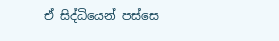ඒ සිද්ධියෙන් පස්සෙ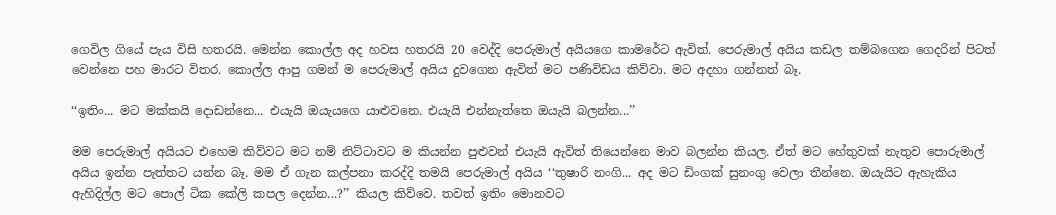ගෙවිල ගියේ පැය විසි හතරයි. මෙන්න කොල්ල අද හවස හතරයි 20 වෙද්දි පෙරුමාල් අයියගෙ කාමරේට ඇවිත්. පෙරුමාල් අයිය කඩල තම්බගෙන ගෙදරින් පිටත් වෙන්නෙ පහ මාරට විතර. කොල්ල ආපු ගමන් ම පෙරුමාල් අයිය දුවගෙන ඇවිත් මට පණිවිඩය කිව්වා. මට අදහා ගන්නත් බෑ.

‘‘ඉතිං... මට මක්කයි දොඩන්නෙ... එයැයි ඔයැයගෙ යාළුවනෙ. එයැයි එන්නැත්තෙ ඔයැයි බලන්න...’’

මම පෙරුමාල් අයියට එහෙම කිව්වට මට නම් නිට්ටාවට ම කියන්න පුළුවන් එයැයි ඇවිත් තියෙන්නෙ මාව බලන්න කියල. ඒත් මට හේතුවක් නැතුව පොරුමාල් අයිය ඉන්න පැත්තට යන්න බෑ. මම ඒ ගැන කල්පනා කරද්දි තමයි පෙරුමාල් අයිය ‘‘තුෂාරි නංගි... අද මට ඩිංගක් සුනංගු වෙලා තීන්නෙ. ඔයැයිට ඇහැකිය ඇහිදිල්ල මට පොල් ටික කේලි කපල දෙන්න...?’’ කියල කිව්වෙ. තවත් ඉතිං මොනවට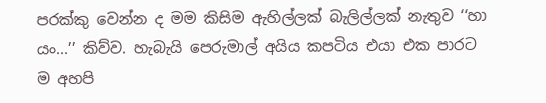පරක්කු වෙන්න ද මම කිසිම ඇහිල්ලක් බැලිල්ලක් නැතුව ‘‘හා යං...’’ කිව්ව. හැබැයි පෙරුමාල් අයිය කපටිය එයා එක පාරට ම අහපි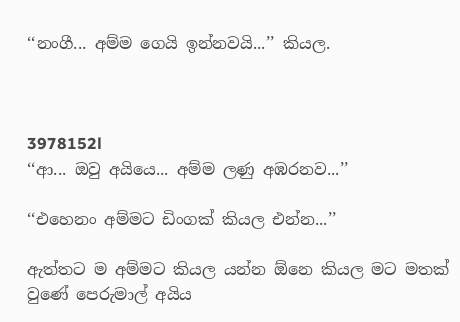‘‘නංගී... අම්ම ගෙයි ඉන්නවයි...’’ කියල.



3978152l
‘‘ආ... ඔවු අයියෙ... අම්ම ලණු අඹරනව...’’

‘‘එහෙනං අම්මට ඩිංගක් කියල එන්න...’’

ඇත්තට ම අම්මට කියල යන්න ඕනෙ කියල මට මතක් වුණේ පෙරුමාල් අයිය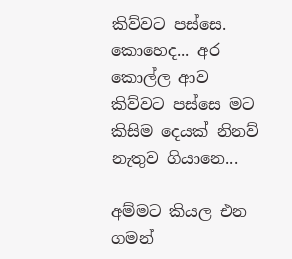කිව්වට පස්සෙ. කොහෙද... අර කොල්ල ආව කිව්වට පස්සෙ මට කිසිම දෙයක් නිනව් නැතුව ගියානෙ...

අම්මට කියල එන ගමන්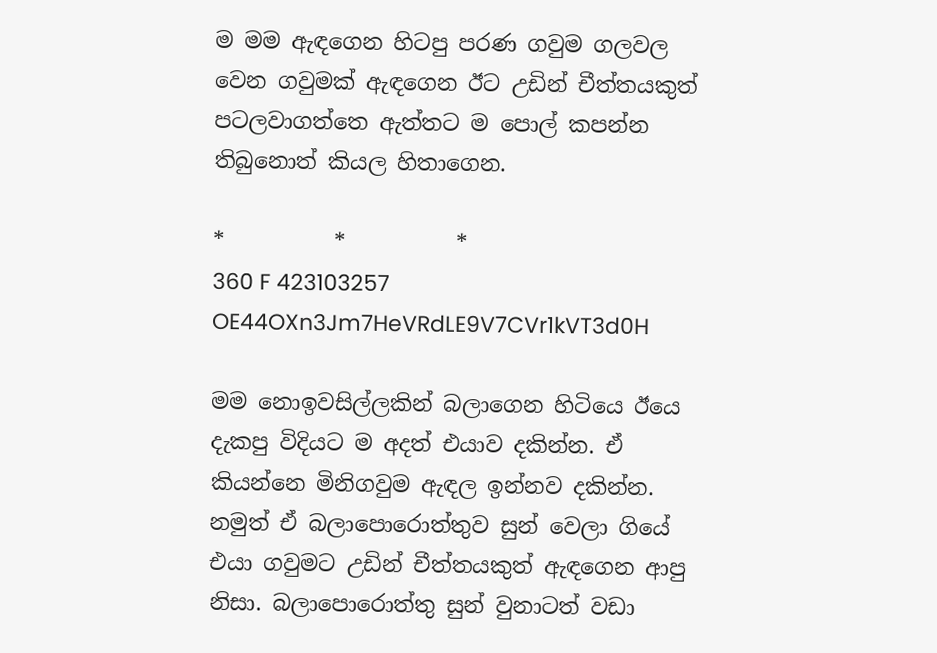ම මම ඇඳගෙන හිටපු පරණ ගවුම ගලවල වෙන ගවුමක් ඇඳගෙන ඊට උඩින් චීත්තයකුත් පටලවාගත්තෙ ඇත්තට ම පොල් කපන්න තිබුනොත් කියල හිතාගෙන.

*          *          *
360 F 423103257 OE44OXn3Jm7HeVRdLE9V7CVr1kVT3d0H

මම නොඉවසිල්ලකින් බලාගෙන හිටියෙ ඊයෙ දැකපු විදියට ම අදත් එයාව දකින්න. ඒ කියන්නෙ මිනිගවුම ඇඳල ඉන්නව දකින්න. නමුත් ඒ බලාපොරොත්තුව සුන් වෙලා ගියේ එයා ගවුමට උඩින් චීත්තයකුත් ඇඳගෙන ආපු නිසා. බලාපොරොත්තු සුන් වුනාටත් වඩා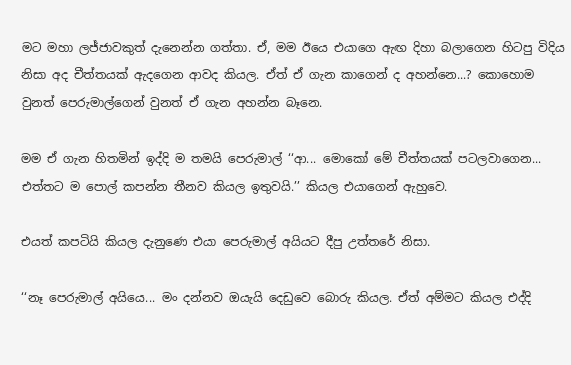මට මහා ලජ්ජාවකුත් දැනෙන්න ගත්තා. ඒ, මම ඊයෙ එයාගෙ ඇඟ දිහා බලාගෙන හිටපු විදිය නිසා අද චීත්තයක් ඇදගෙන ආවද කියල. ඒත් ඒ ගැන කාගෙන් ද අහන්නෙ...? කොහොම වුනත් පෙරුමාල්ගෙන් වුනත් ඒ ගැන අහන්න බෑනෙ.

මම ඒ ගැන හිතමින් ඉද්දි ම තමයි පෙරුමාල් ‘‘ආ... මොකෝ මේ චීත්තයක් පටලවාගෙන... එත්තට ම පොල් කපන්න තීනව කියල ඉතුවයි.’’ කියල එයාගෙන් ඇහුවෙ.

එයත් කපටියි කියල දැනුණෙ එයා පෙරුමාල් අයියට දීපු උත්තරේ නිසා.

‘‘නෑ පෙරුමාල් අයියෙ... මං දන්නව ඔයැයි දෙඩුවෙ බොරු කියල. ඒත් අම්මට කියල එද්දි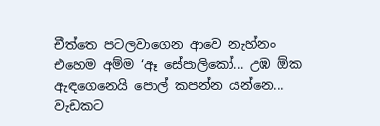චීත්තෙ පටලවාගෙන ආවෙ නැහ්නං එහෙම අම්ම ‘ඈ සේපාලිකෝ... උඹ ඕක ඇඳගෙනෙයි පොල් කපන්න යන්නෙ... වැඩකට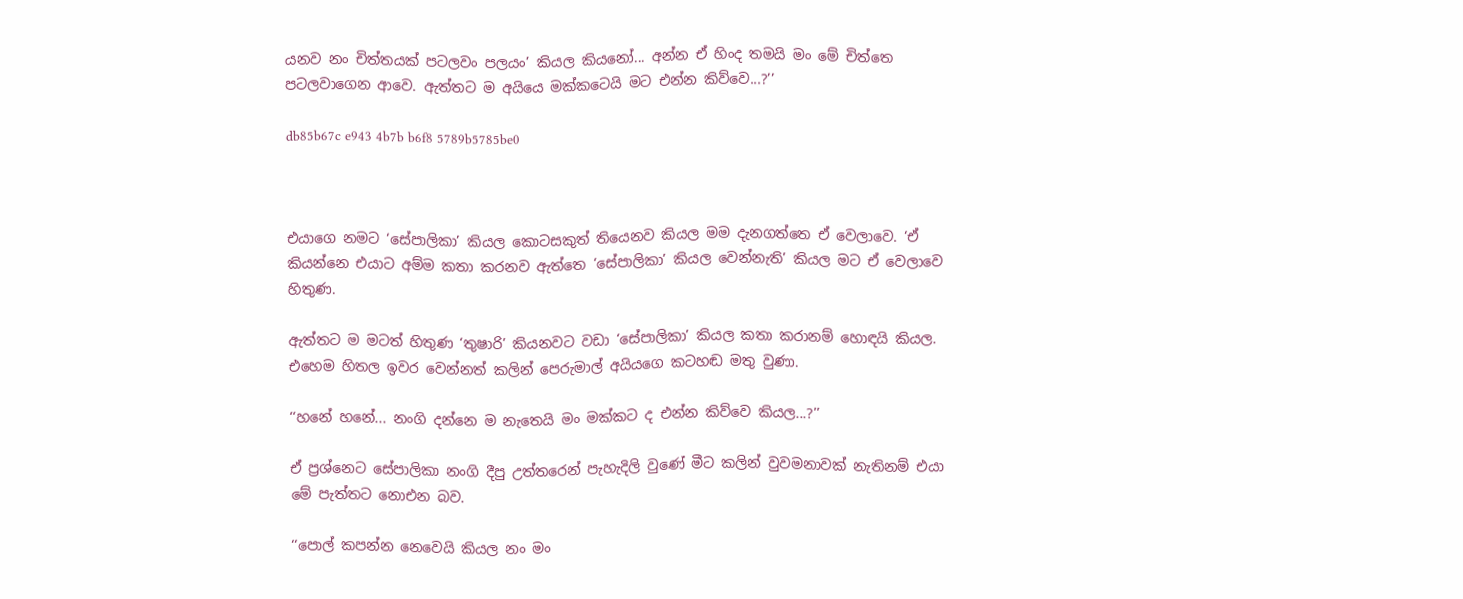යනව නං චිත්තයක් පටලවං පලයං’ කියල කියනෝ... අන්න ඒ හිංද තමයි මං මේ චිත්තෙ පටලවාගෙන ආවෙ. ඇත්තට ම අයියෙ මක්කටෙයි මට එන්න කිව්වෙ...?’’

db85b67c e943 4b7b b6f8 5789b5785be0



එයාගෙ නමට ‘සේපාලිකා’ කියල කොටසකුත් තියෙනව කියල මම දැනගත්තෙ ඒ වෙලාවෙ. ‘ඒ කියන්නෙ එයාට අම්ම කතා කරනව ඇත්තෙ ‘සේපාලිකා’ කියල වෙන්නැති’ කියල මට ඒ වෙලාවෙ හිතුණ.

ඇත්තට ම මටත් හිතුණ ‘තුෂාරි’ කියනවට වඩා ‘සේපාලිකා’ කියල කතා කරානම් හොඳයි කියල. එහෙම හිතල ඉවර වෙන්නත් කලින් පෙරුමාල් අයියගෙ කටහඬ මතු වුණා.

‘‘හනේ හනේ... නංගි දන්නෙ ම නැතෙයි මං මක්කට ද එන්න කිව්වෙ කියල...?’’

ඒ ප්‍රශ්නෙට සේපාලිකා නංගි දීපු උත්තරෙන් පැහැදිලි වුණේ මීට කලින් වුවමනාවක් නැතිනම් එයා මේ පැත්තට නොඑන බව.

‘‘පොල් කපන්න නෙවෙයි කියල නං මං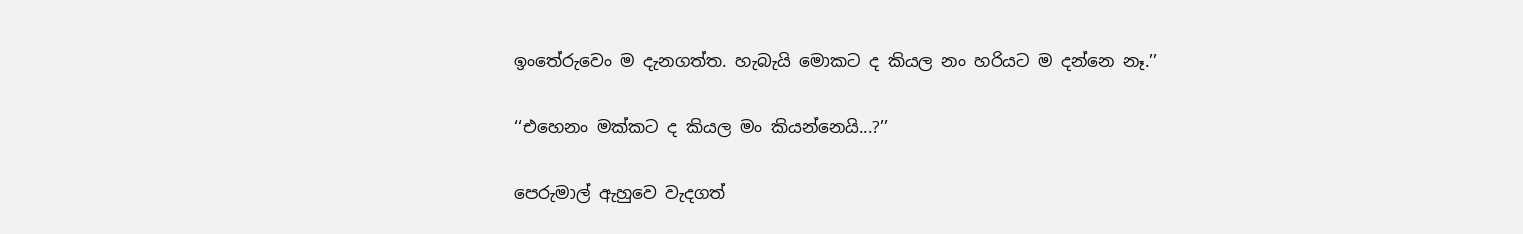ඉංතේරුවෙං ම දැනගත්ත. හැබැයි මොකට ද කියල නං හරියට ම දන්නෙ නෑ.’’

‘‘එහෙනං මක්කට ද කියල මං කියන්නෙයි...?’’

පෙරුමාල් ඇහුවෙ වැදගත්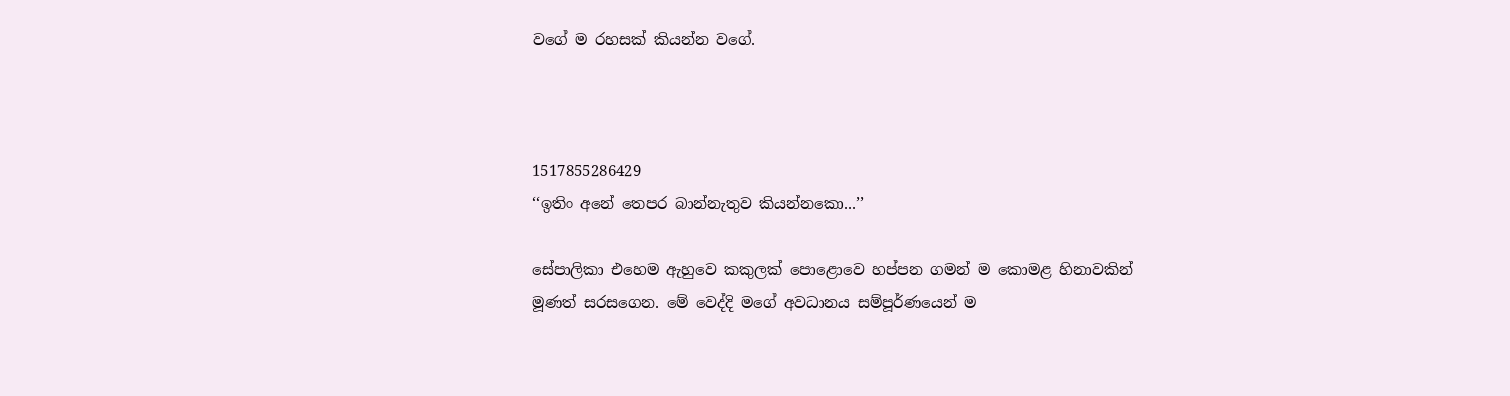වගේ ම රහසක් කියන්න වගේ.



1517855286429
‘‘ඉතිං අනේ තෙපර බාන්නැතුව කියන්නකො...’’

සේපාලිකා එහෙම ඇහුවෙ කකුලක් පොළොවෙ හප්පන ගමන් ම කොමළ හිනාවකින් මූණත් සරසගෙන. මේ වෙද්දි මගේ අවධානය සම්පූර්ණයෙන් ම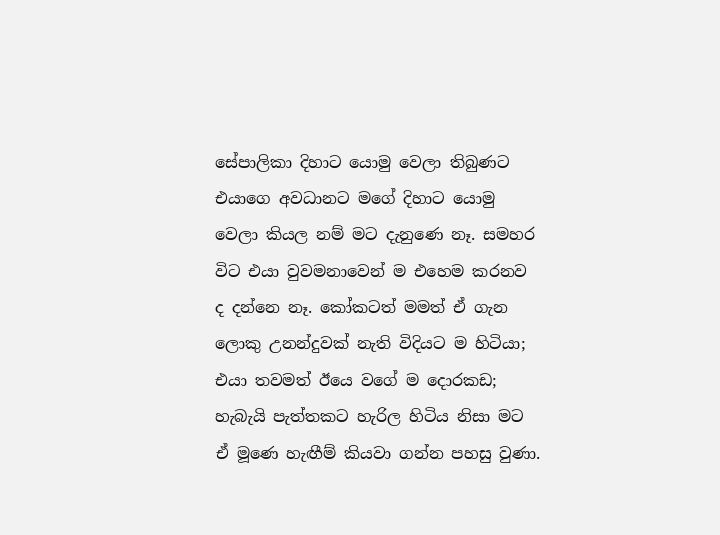සේපාලිකා දිහාට යොමු වෙලා තිබුණට එයාගෙ අවධානට මගේ දිහාට යොමු වෙලා කියල නම් මට දැනුණෙ නෑ. සමහර විට එයා වුවමනාවෙන් ම එහෙම කරනව ද දන්නෙ නෑ. කෝකටත් මමත් ඒ ගැන ලොකු උනන්දුවක් නැති විදියට ම හිටියා; එයා තවමත් ඊයෙ වගේ ම දොරකඩ; හැබැයි පැත්තකට හැරිල හිටිය නිසා මට ඒ මූණෙ හැඟීම් කියවා ගන්න පහසු වුණා.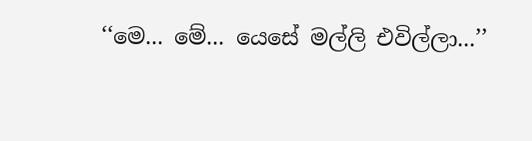‘‘මෙ... මේ... යෙසේ මල්ලි එවිල්ලා...’’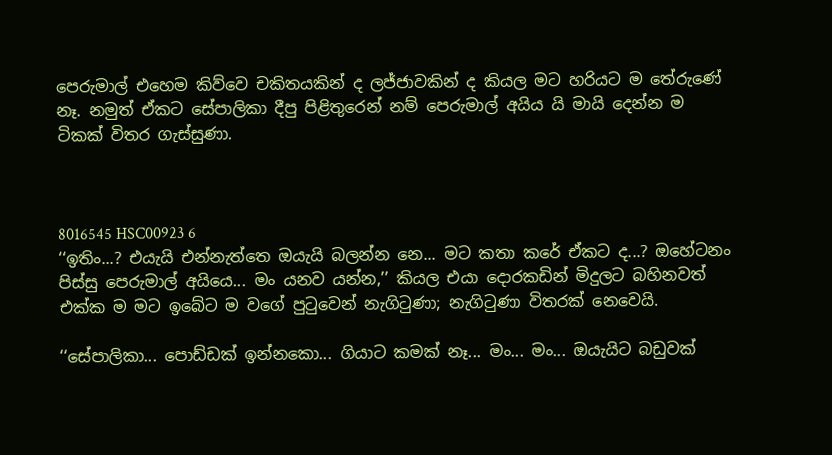පෙරුමාල් එහෙම කිව්වෙ චකිතයකින් ද ලජ්ජාවකින් ද කියල මට හරියට ම තේරුණේ නෑ. නමුත් ඒකට සේපාලිකා දීපු පිළිතුරෙන් නම් පෙරුමාල් අයිය යි මායි දෙන්න ම ටිකක් විතර ගැස්සුණා.



8016545 HSC00923 6
‘‘ඉතිං...? එයැයි එන්නැත්තෙ ඔයැයි බලන්න නෙ... මට කතා කරේ ඒකට ද...? ඔහේටනං පිස්සු පෙරුමාල් අයියෙ... මං යනව යන්න,’’ කියල එයා දොරකඩින් මිදුලට බහිනවත් එක්ක ම මට ඉබේට ම වගේ පුටුවෙන් නැගිටුණා; නැගිටුණා විතරක් නෙවෙයි.

‘‘සේපාලිකා... පොඩ්ඩක් ඉන්නකො... ගියාට කමක් නෑ... මං... මං... ඔයැයිට බඩුවක්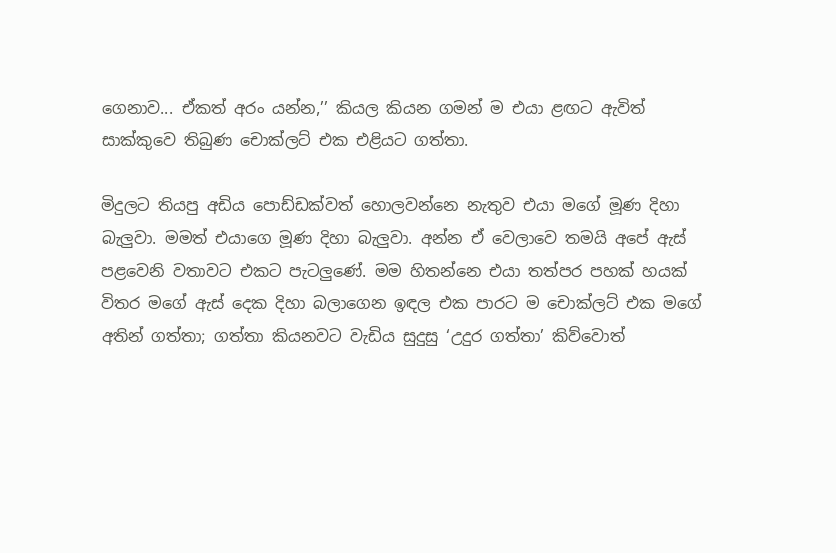ගෙනාව... ඒකත් අරං යන්න,’’ කියල කියන ගමන් ම එයා ළඟට ඇවිත් සාක්කුවෙ තිබුණ චොක්ලට් එක එළියට ගත්තා.

මිදුලට තියපු අඩිය පොඩ්ඩක්වත් හොලවන්නෙ නැතුව එයා මගේ මූණ දිහා බැලුවා. මමත් එයාගෙ මූණ දිහා බැලුවා. අන්න ඒ වෙලාවෙ තමයි අපේ ඇස් පළවෙනි වතාවට එකට පැටලුණේ. මම හිතන්නෙ එයා තත්පර පහක් හයක් විතර මගේ ඇස් දෙක දිහා බලාගෙන ඉඳල එක පාරට ම චොක්ලට් එක මගේ අතින් ගත්තා; ගත්තා කියනවට වැඩිය සුදුසු ‘උදුර ගත්තා’ කිව්වොත්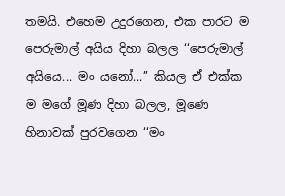තමයි. එහෙම උදුරගෙන, එක පාරට ම පෙරුමාල් අයිය දිහා බලල ‘‘පෙරුමාල් අයියෙ... මං යනෝ...’’ කියල ඒ එක්ක ම මගේ මූණ දිහා බලල, මූණෙ හිනාවක් පුරවගෙන ‘‘මං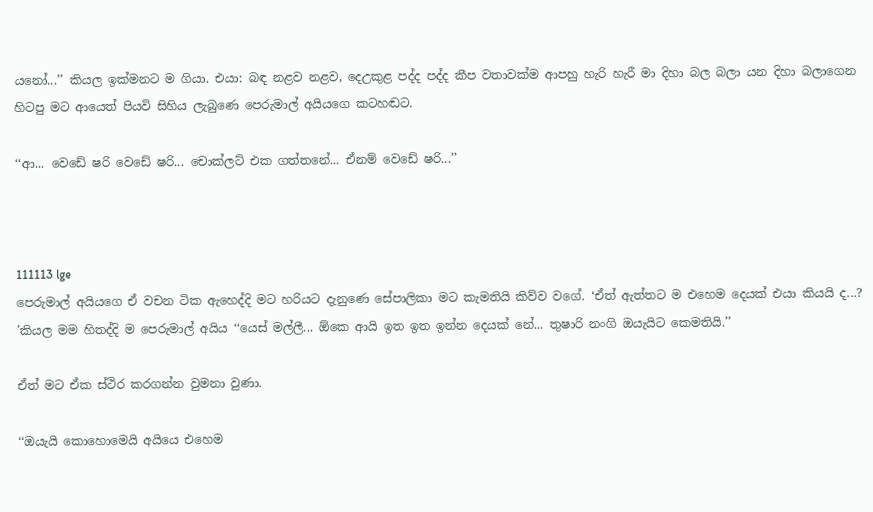යනෝ...’’ කියල ඉක්මනට ම ගියා. එයා: බඳ නළව නළව, දෙඋකුළ පද්ද පද්ද කීප වතාවක්ම ආපහු හැරි හැරී මා දිහා බල බලා යන දිහා බලාගෙන හිටපු මට ආයෙත් පියවි සිහිය ලැබුණෙ පෙරුමාල් අයියගෙ කටහඬට.

‘‘ආ... වෙඩේ ෂරි වෙඩේ ෂරි... චොක්ලට් එක ගත්තනේ... ඒනම් වෙඩේ ෂරි...’’



111113 lge
පෙරුමාල් අයියගෙ ඒ වචන ටික ඇහෙද්දි මට හරියට දැනුණෙ සේපාලිකා මට කැමතියි කිව්ව වගේ. ‘ඒත් ඇත්තට ම එහෙම දෙයක් එයා කියයි ද...? ’කියල මම හිතද්දි ම පෙරුමාල් අයිය ‘‘යෙස් මල්ලී... ඕකෙ ආයි ඉත ඉත ඉන්න දෙයක් නේ... තුෂාරි නංගි ඔයැයිට කෙමතියි.’’

ඒත් මට ඒක ස්ථිර කරගන්න වුමනා වුණා.

‘‘ඔයැයි කොහොමෙයි අයියෙ එහෙම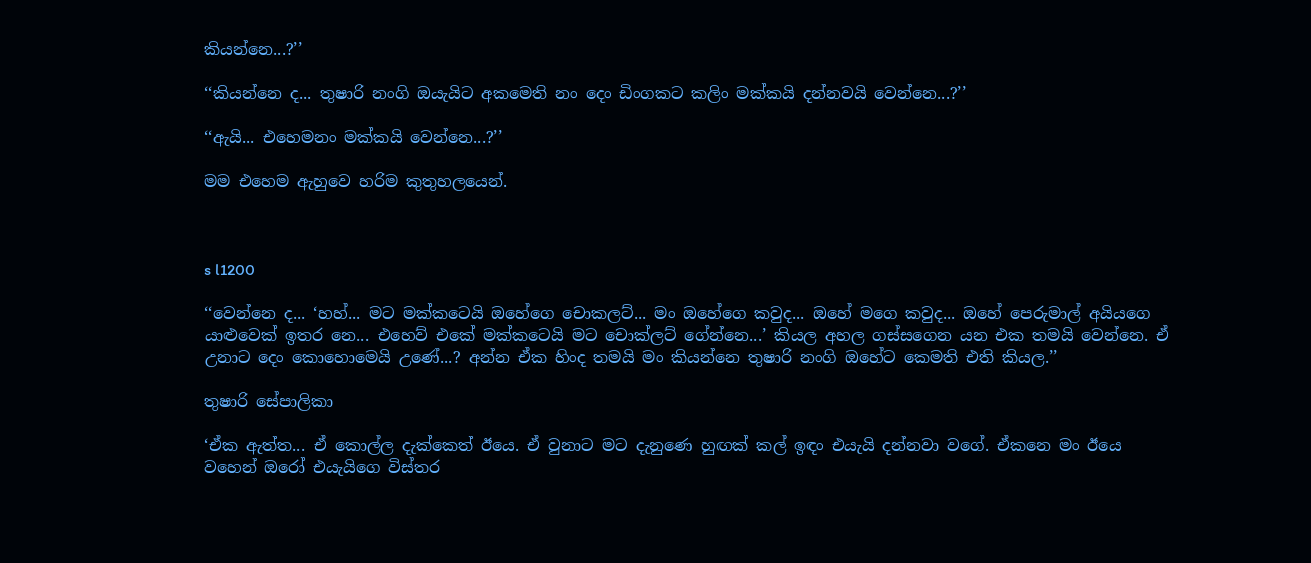කියන්නෙ...?’’

‘‘කියන්නෙ ද... තුෂාරි නංගි ඔයැයිට අකමෙති නං දෙං ඩිංගකට කලිං මක්කයි දන්නවයි වෙන්නෙ...?’’

‘‘ඇයි... එහෙමනං මක්කයි වෙන්නෙ...?’’

මම එහෙම ඇහුවෙ හරිම කුතුහලයෙන්.



s l1200

‘‘වෙන්නෙ ද... ‘හහ්... මට මක්කටෙයි ඔහේගෙ චොකලට්... මං ඔහේගෙ කවුද... ඔහේ මගෙ කවුද... ඔහේ පෙරුමාල් අයියගෙ යාළුවෙක් ඉතර නෙ... එහෙව් එකේ මක්කටෙයි මට චොක්ලට් ගේන්නෙ...’ කියල අහල ගස්සගෙන යන එක තමයි වෙන්නෙ. ඒ උනාට දෙං කොහොමෙයි උණේ...? අන්න ඒක හිංද තමයි මං කියන්නෙ තුෂාරි නංගි ඔහේට කෙමති එති කියල.’’

තුෂාරි සේපාලිකා

‘ඒක ඇත්ත... ඒ කොල්ල දැක්කෙත් ඊයෙ. ඒ වුනාට මට දැනුණෙ හුඟක් කල් ඉඳං එයැයි දන්නවා වගේ. ඒකනෙ මං ඊයෙ වහෙන් ඔරෝ එයැයිගෙ විස්තර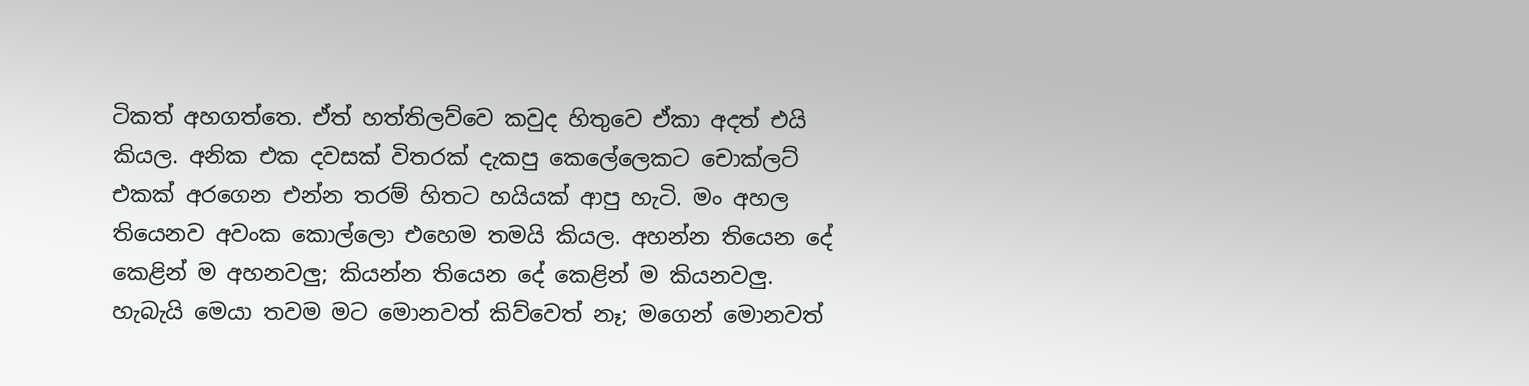ටිකත් අහගත්තෙ. ඒත් හත්තිලව්වෙ කවුද හිතුවෙ ඒකා අදත් එයි කියල. අනික එක දවසක් විතරක් දැකපු කෙලේලෙකට චොක්ලට් එකක් අරගෙන එන්න තරම් හිතට හයියක් ආපු හැටි. මං අහල තියෙනව අවංක කොල්ලො එහෙම තමයි කියල. අහන්න තියෙන දේ කෙළින් ම අහනවලු; කියන්න තියෙන දේ කෙළින් ම කියනවලු. හැබැයි මෙයා තවම මට මොනවත් කිව්වෙත් නෑ; මගෙන් මොනවත්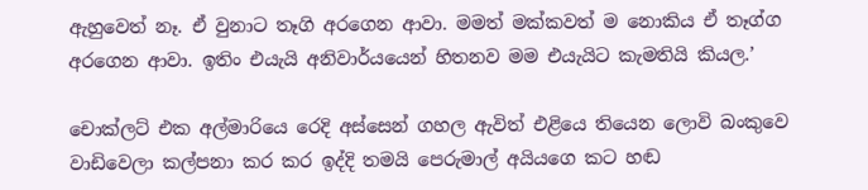ඇහුවෙත් නෑ. ඒ වුනාට තෑගි අරගෙන ආවා. මමත් මක්කවත් ම නොකිය ඒ තෑග්ග අරගෙන ආවා. ඉතිං එයැයි අනිවාර්යයෙන් හිතනව මම එයැයිට කැමතියි කියල.’

චොක්ලට් එක අල්මාරියෙ රෙදි අස්සෙන් ගහල ඇවිත් එළියෙ තියෙන ලොවි බංකුවෙ වාඩිවෙලා කල්පනා කර කර ඉද්දි තමයි පෙරුමාල් අයියගෙ කට හඬ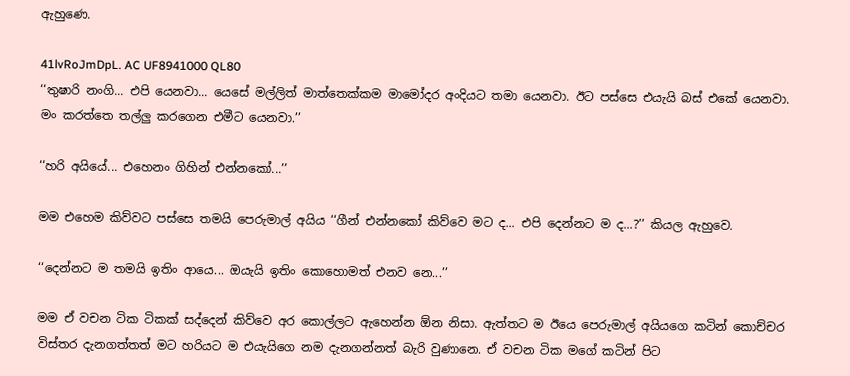ඇහුණෙ.

41lvRoJmDpL. AC UF8941000 QL80
‘‘තුෂාරි නංගි... එපි යෙනවා... යෙසේ මල්ලිත් මාත්තෙක්කම මාමෝදර අංදියට තමා යෙනවා. ඊට පස්සෙ එයැයි බස් එකේ යෙනවා. මං කරත්තෙ තල්ලු කරගෙන එමීට යෙනවා.’’

‘‘හරි අයියේ... එහෙනං ගිහින් එන්නකෝ...’’

මම එහෙම කිව්වට පස්සෙ තමයි පෙරුමාල් අයිය ‘‘ගීන් එන්නකෝ කිව්වෙ මට ද... එපි දෙන්නට ම ද...?’’ කියල ඇහුවෙ.

‘‘දෙන්නට ම තමයි ඉතිං ආයෙ... ඔයැයි ඉතිං කොහොමත් එනව නෙ...’’

මම ඒ වචන ටික ටිකක් සද්දෙන් කිව්වෙ අර කොල්ලට ඇහෙන්න ඕන නිසා. ඇත්තට ම ඊයෙ පෙරුමාල් අයියගෙ කටින් කොච්චර විස්තර දැනගත්තත් මට හරියට ම එයැයිගෙ නම දැනගන්නත් බැරි වුණානෙ. ඒ වචන ටික මගේ කටින් පිට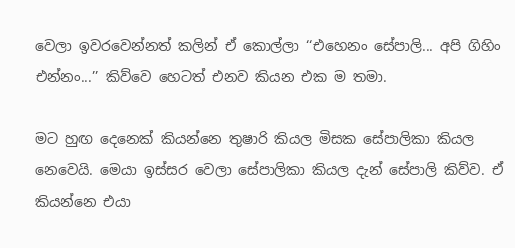වෙලා ඉවරවෙන්නත් කලින් ඒ කොල්ලා ‘‘එහෙනං සේපාලි... අපි ගිහිං එන්නං...’’ කිව්වෙ හෙටත් එනව කියන එක ම තමා.

මට හුඟ දෙනෙක් කියන්නෙ තුෂාරි කියල මිසක සේපාලිකා කියල නෙවෙයි. මෙයා ඉස්සර වෙලා සේපාලිකා කියල දැන් සේපාලි කිව්ව. ඒ කියන්නෙ එයා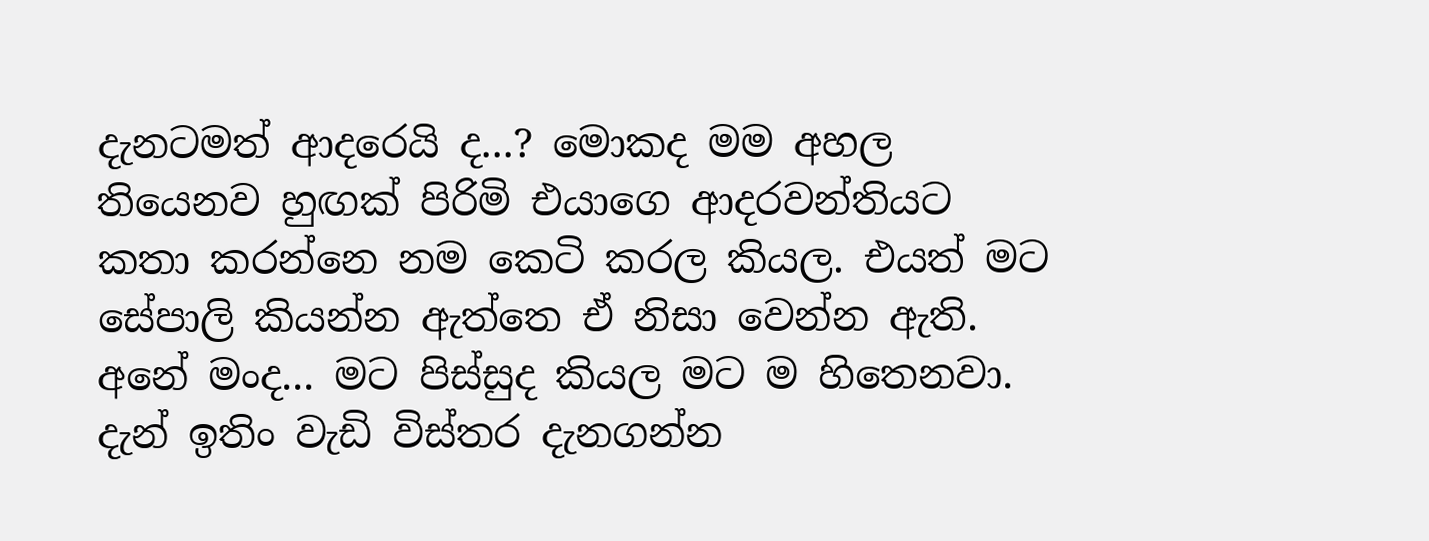දැනටමත් ආදරෙයි ද...? මොකද මම අහල තියෙනව හුඟක් පිරිමි එයාගෙ ආදරවන්තියට කතා කරන්නෙ නම කෙටි කරල කියල. එයත් මට සේපාලි කියන්න ඇත්තෙ ඒ නිසා වෙන්න ඇති. අනේ මංද... මට පිස්සුද කියල මට ම හිතෙනවා. දැන් ඉතිං වැඩි විස්තර දැනගන්න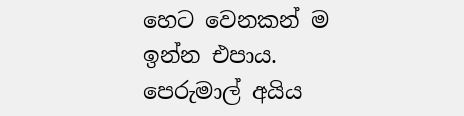හෙට වෙනකන් ම ඉන්න එපාය. පෙරුමාල් අයිය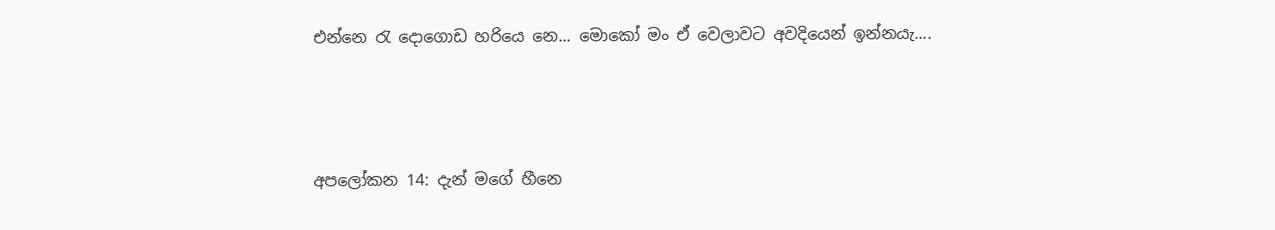එන්නෙ රැ දොගොඩ හරියෙ නෙ... මොකෝ මං ඒ වෙලාවට අවදියෙන් ඉන්නයැ....



අපලෝකන 14: දැන් මගේ හීනෙ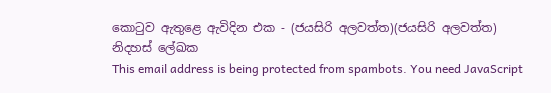කොටුව ඇතුළෙ ඇවිදින එක - (ජයසිරි අලවත්ත)(ජයසිරි අලවත්ත)
නිදහස් ලේඛක
This email address is being protected from spambots. You need JavaScript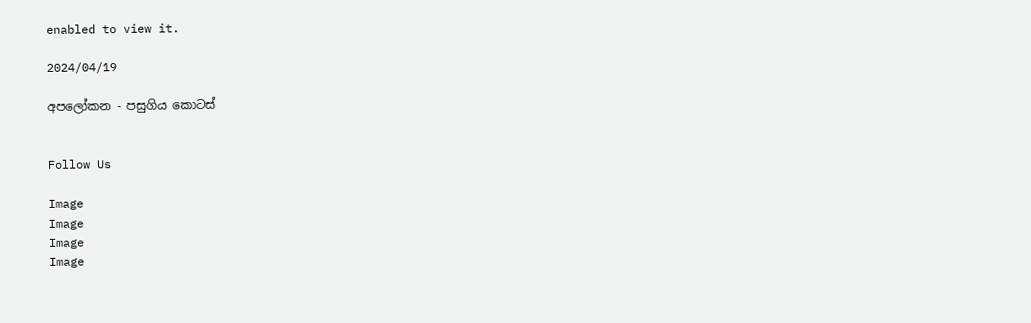enabled to view it.

2024/04/19

අපලෝකන - පසුගිය කොටස්


Follow Us

Image
Image
Image
Image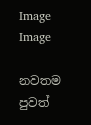Image
Image

නවතම පුවත්